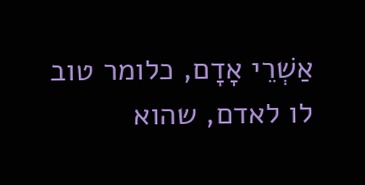אַשְׁרֵי אָדָם, כלומר טוב לו לאדם, שהוא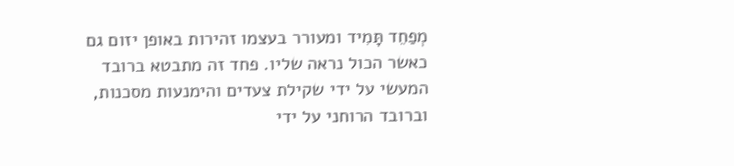מְפַחֵד תָּמִיד ומעורר בעצמו זהירות באופן יזום גם כאשר הכול נראה שליו. פחד זה מתבטא ברובד המעשי על ידי שקילת צעדים והימנעות מסכנות, וברובד הרוחני על ידי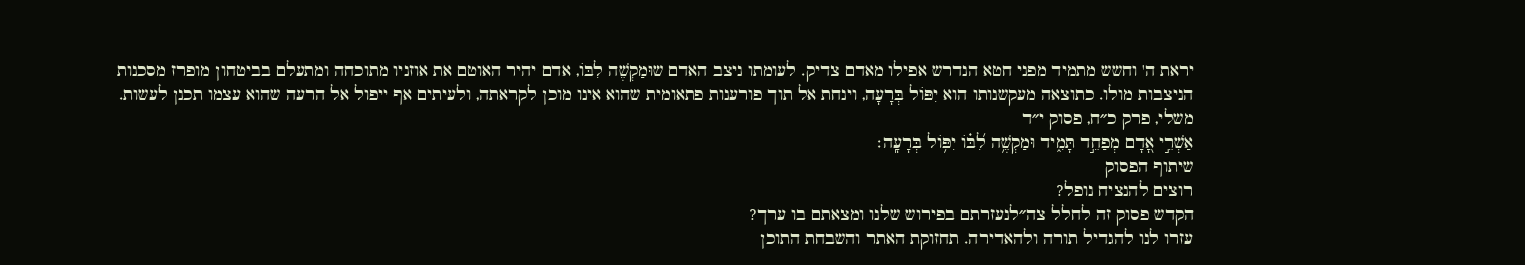יראת ה' וחשש מתמיד מפני חטא הנדרש אפילו מאדם צדיק. לעומתו ניצב האדם שוּמַקְשֶׁה לִבּוֹ, אדם יהיר האוטם את אוזניו מתוכחה ומתעלם בביטחון מופרז מסכנות הניצבות מולו. כתוצאה מעקשנותו הוא יִפּוֹל בְּרָעָה, וינחת אל תוך פורענות פתאומית שהוא אינו מוכן לקראתה, ולעיתים אף ייפול אל הרעה שהוא עצמו תכנן לעשות.
משלי, פרק כ״ח, פסוק י״ד
אַשְׁרֵ֣י אָ֭דָם מְפַחֵ֣ד תָּמִ֑יד וּמַקְשֶׁ֥ה לִ֝בּ֗וֹ יִפּ֥וֹל בְּרָעָֽה׃
שיתוף הפסוק
רוצים להנציח נופל?
הקדש פסוק זה לחלל צה״לנעזרתם בפירוש שלנו ומצאתם בו ערך?
עזרו לנו להגדיל תורה ולהאדירה. תחזוקת האתר והשבחת התוכן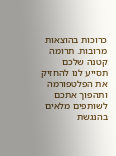כרוכות בהוצאות מרובות. תרומה קטנה שלכם תסייע לנו להחזיק את הפלטפורמה ותהפוך אתכם לשותפים מלאים בהנגשת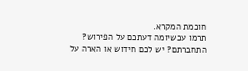חוכמת המקרא.
תרמו עכשיומה דעתכם על הפירוש?
התחברתם? יש לכם חידוש או הארה על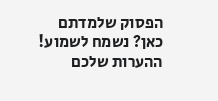הפסוק שלמדתם כאן? נשמח לשמוע!
ההערות שלכם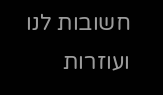חשובות לנו ועוזרות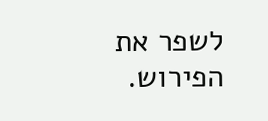לשפר את הפירוש.